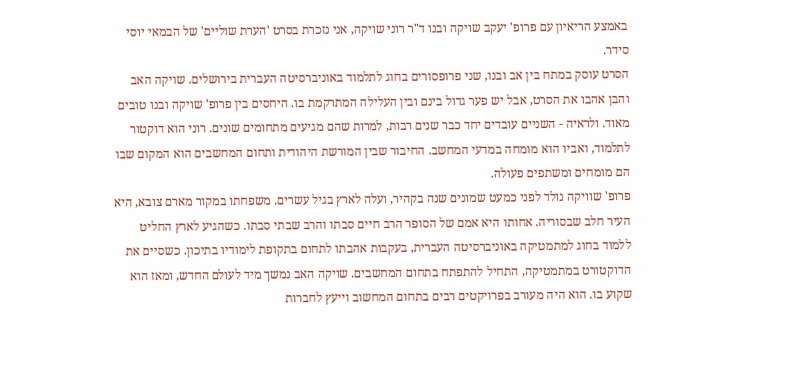באמצע הריאיון עם פרופ' יעקב שויקה ובנו ד"ר רוני שויקה, אני נזכרת בסרט 'הערת שוליים' של הבמאי יוסי סידר.
הסרט עוסק במתח בין אב ובנו, שני פרופסורים בחוג לתלמוד באוניברסיטה העברית בירושלים. שויקה האב והבן אהבו את הסרט, אבל יש פער גדול בינם ובין העלילה המתרקמת בו. היחסים בין פרופ' שויקה ובנו טובים מאוד. ולראיה - השניים עובדים יחד כבר שנים רבות, למרות שהם מגיעים מתחומים שונים. רוני הוא דוקטור לתלמוד, ואביו הוא מומחה במדעי המחשב. החיבור שבין המורשת היהודית ותחום המחשבים הוא המקום שבו הם מומחים ומשתפים פעולה.
פרופ' שוויקה נולד לפני כמעט שמונים שנה בקהיר, ועלה לארץ בגיל עשרים. משפחתו במקור מארם צובא, היא העיר חלב שבסוריה. אחותו היא אמם של הסופר הרב חיים סבתו והרב שבתי סבתו. כשהגיע לארץ החליט ללמוד בחוג למתמטיקה באוניברסיטה העברית, בעקבות אהבתו לתחום בתקופת לימודיו בתיכון. כשסיים את הדוקטורט במתמטיקה, התחיל להתפתח בתחום המחשבים. שויקה האב נמשך מיד לעולם החדש, ומאז הוא שקוע בו. הוא היה מעורב בפרויקטים רבים בתחום המחשוב וייעץ לחברות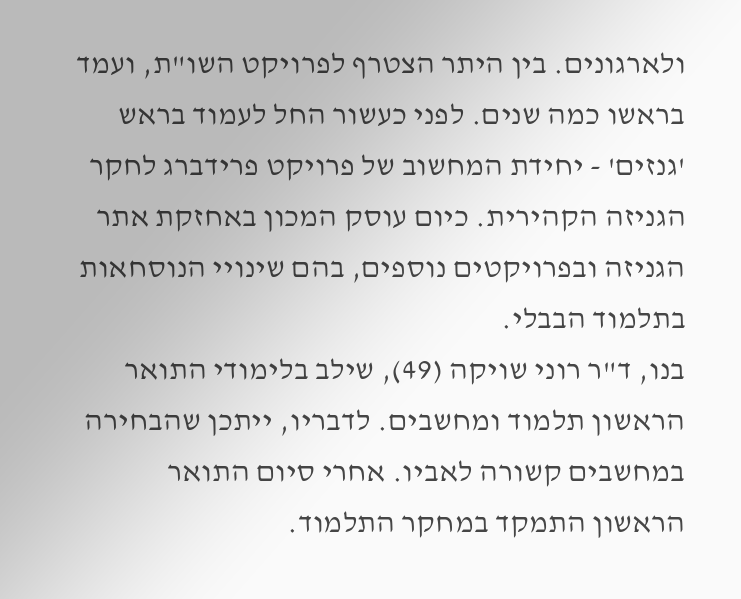ולארגונים. בין היתר הצטרף לפרויקט השו"ת, ועמד בראשו כמה שנים. לפני כעשור החל לעמוד בראש 'גנזים' - יחידת המחשוב של פרויקט פרידברג לחקר הגניזה הקהירית. כיום עוסק המכון באחזקת אתר הגניזה ובפרויקטים נוספים, בהם שינויי הנוסחאות בתלמוד הבבלי.
בנו, ד"ר רוני שויקה (49), שילב בלימודי התואר הראשון תלמוד ומחשבים. לדבריו, ייתכן שהבחירה במחשבים קשורה לאביו. אחרי סיום התואר הראשון התמקד במחקר התלמוד.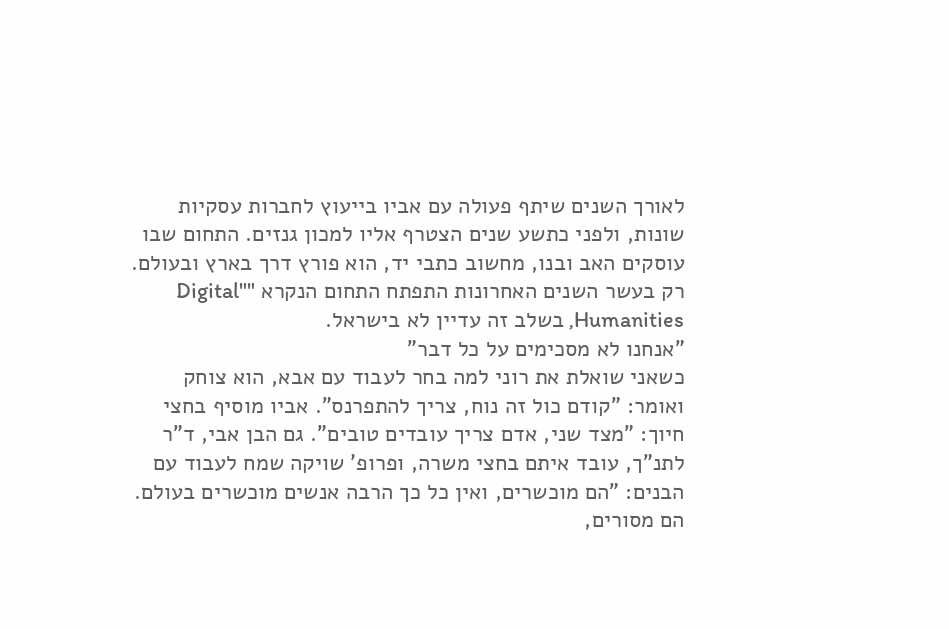לאורך השנים שיתף פעולה עם אביו בייעוץ לחברות עסקיות שונות, ולפני כתשע שנים הצטרף אליו למכון גנזים. התחום שבו עוסקים האב ובנו, מחשוב כתבי יד, הוא פורץ דרך בארץ ובעולם. רק בעשר השנים האחרונות התפתח התחום הנקרא ""Digital Humanities, בשלב זה עדיין לא בישראל.
"אנחנו לא מסכימים על כל דבר"
כשאני שואלת את רוני למה בחר לעבוד עם אבא, הוא צוחק ואומר: "קודם כול זה נוח, צריך להתפרנס". אביו מוסיף בחצי חיוך: "מצד שני, אדם צריך עובדים טובים". גם הבן אבי, ד"ר לתנ"ך, עובד איתם בחצי משרה, ופרופ' שויקה שמח לעבוד עם הבנים: "הם מוכשרים, ואין כל כך הרבה אנשים מוכשרים בעולם. הם מסורים,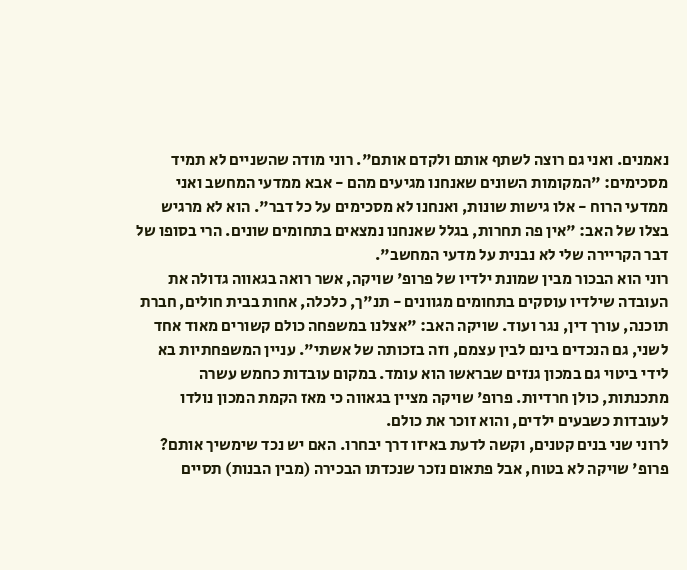נאמנים. ואני גם רוצה לשתף אותם ולקדם אותם". רוני מודה שהשניים לא תמיד מסכימים: "המקומות השונים שאנחנו מגיעים מהם - אבא ממדעי המחשב ואני ממדעי הרוח - אלו גישות שונות, ואנחנו לא מסכימים על כל דבר". הוא לא מרגיש בצלו של האב: "אין פה תחרות, בגלל שאנחנו נמצאים בתחומים שונים. הרי בסופו של דבר הקריירה שלי לא נבנית על מדעי המחשב".
רוני הוא הבכור מבין שמונת ילדיו של פרופ' שויקה, אשר רואה בגאווה גדולה את העובדה שילדיו עוסקים בתחומים מגוונים - תנ"ך, כלכלה, אחות בבית חולים, חברת תוכנה, עורך דין, נגר ועוד. שויקה האב: "אצלנו במשפחה כולם קשורים מאוד אחד לשני, גם הנכדים בינם לבין עצמם, וזה בזכותה של אשתי". עניין המשפחתיות בא לידי ביטוי גם במכון גנזים שבראשו הוא עומד. במקום עובדות כחמש עשרה מתכנתות, כולן חרדיות. פרופ' שויקה מציין בגאווה כי מאז הקמת המכון נולדו לעובדות כשבעים ילדים, והוא זוכר את כולם.
לרוני שני בנים קטנים, וקשה לדעת באיזו דרך יבחרו. האם יש נכד שימשיך אותם? פרופ' שויקה לא בטוח, אבל פתאום נזכר שנכדתו הבכירה (מבין הבנות) תסיים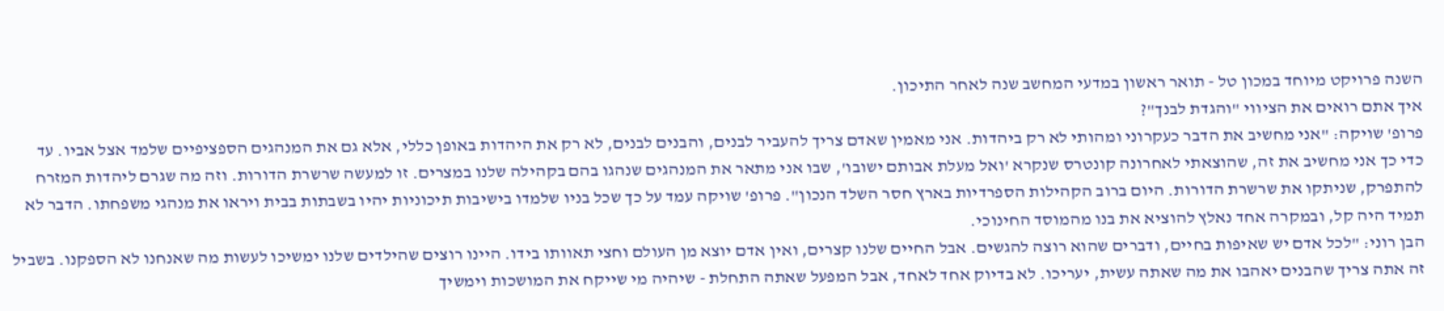השנה פרויקט מיוחד במכון טל - תואר ראשון במדעי המחשב שנה לאחר התיכון.
איך אתם רואים את הציווי "והגדת לבנך"?
פרופ' שויקה: "אני מחשיב את הדבר כעקרוני ומהותי לא רק ביהדות. אני מאמין שאדם צריך להעביר לבנים, והבנים לבנים, לא רק את היהדות באופן כללי, אלא גם את המנהגים הספציפיים שלמד אצל אביו. עד כדי כך אני מחשיב את זה, שהוצאתי לאחרונה קונטרס שנקרא 'ואל מעלת אבותם ישובו', שבו אני מתאר את המנהגים שנהגו בהם בקהילה שלנו במצרים. זו למעשה שרשרת הדורות. וזה מה שגרם ליהדות המזרח להתפרק, שניתקו את שרשרת הדורות. היום ברוב הקהילות הספרדיות בארץ חסר השלד הנכון". פרופ' שויקה עמד על כך שכל בניו שלמדו בישיבות תיכוניות יהיו בשבתות בבית ויראו את מנהגי משפחתו. הדבר לא תמיד היה קל, ובמקרה אחד נאלץ להוציא את בנו מהמוסד החינוכי.
הבן רוני: "לכל אדם יש שאיפות בחיים, ודברים שהוא רוצה להגשים. אבל החיים שלנו קצרים, ואין אדם יוצא מן העולם וחצי תאוותו בידו. היינו רוצים שהילדים שלנו ימשיכו לעשות מה שאנחנו לא הספקנו. בשביל זה אתה צריך שהבנים יאהבו את מה שאתה עשית, יעריכו. לא בדיוק אחד לאחד, אבל המפעל שאתה התחלת - שיהיה מי שייקח את המושכות וימשיך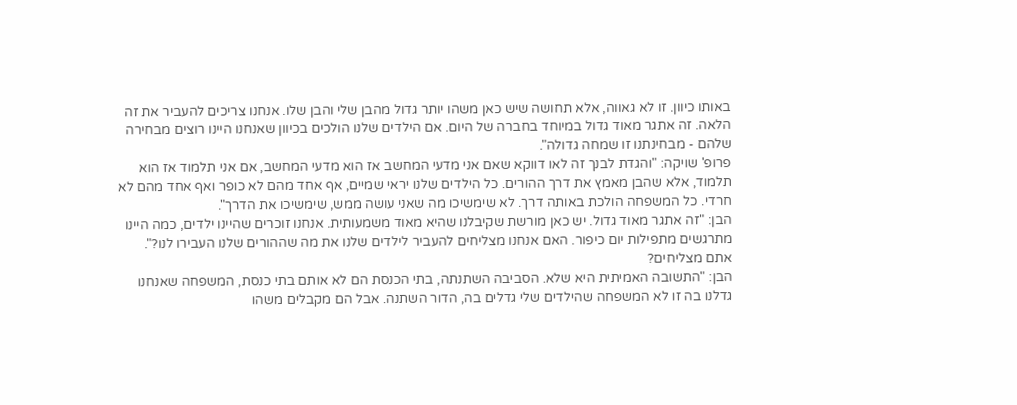באותו כיוון. זו לא גאווה, אלא תחושה שיש כאן משהו יותר גדול מהבן שלי והבן שלו. אנחנו צריכים להעביר את זה הלאה. זה אתגר מאוד גדול במיוחד בחברה של היום. אם הילדים שלנו הולכים בכיוון שאנחנו היינו רוצים מבחירה שלהם - מבחינתנו זו שמחה גדולה".
פרופ' שויקה: "והגדת לבנך זה לאו דווקא שאם אני מדעי המחשב אז הוא מדעי המחשב, אם אני תלמוד אז הוא תלמוד, אלא שהבן מאמץ את דרך ההורים. כל הילדים שלנו יראי שמיים, אף אחד מהם לא כופר ואף אחד מהם לא חרדי. כל המשפחה הולכת באותה דרך. לא שימשיכו מה שאני עושה ממש, שימשיכו את הדרך".
הבן: "זה אתגר מאוד גדול. יש כאן מורשת שקיבלנו שהיא מאוד משמעותית. אנחנו זוכרים שהיינו ילדים, כמה היינו מתרגשים מתפילות יום כיפור. האם אנחנו מצליחים להעביר לילדים שלנו את מה שההורים שלנו העבירו לנו?".
אתם מצליחים?
הבן: "התשובה האמיתית היא שלא. הסביבה השתנתה, בתי הכנסת הם לא אותם בתי כנסת, המשפחה שאנחנו גדלנו בה זו לא המשפחה שהילדים שלי גדלים בה, הדור השתנה. אבל הם מקבלים משהו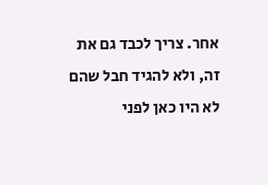אחר. צריך לכבד גם את זה, ולא להגיד חבל שהם לא היו כאן לפני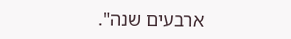ארבעים שנה".